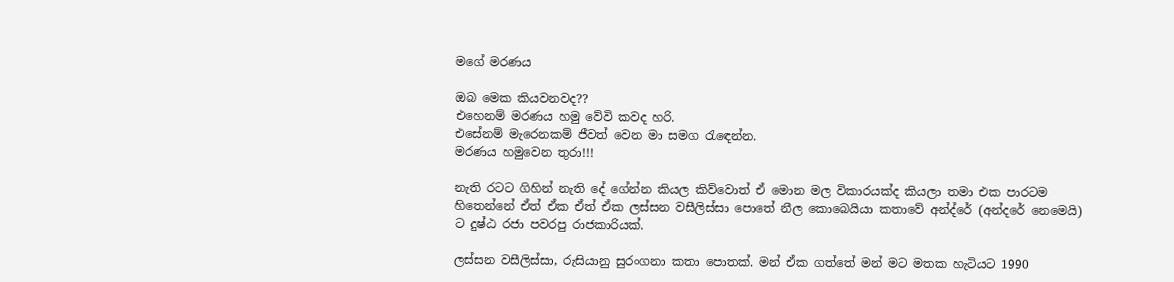මගේ මරණය

ඔබ මෙක කියවනවද??
එහෙනම් මරණය හමු වේවි කවද හරි.
එසේනම් මැරෙනකම් ජීවත් වෙන මා සමග රැඳෙන්න.
මරණය හමුවෙන තුරා!!!

නැති රටට ගිහින් නැති දේ ගේන්න කියල කිව්වොත් ඒ මොන මල විකාරයක්ද කියලා තමා එක පාරටම හිතෙන්නේ ඒත් ඒක ඒත් ඒක ලස්සන වසීලිස්සා පොතේ නීල කොබෙයියා කතාවේ අන්ද්රේ (අන්දරේ නෙමෙයි) ට දුෂ්ඨ රජා පවරපු රාජකාරියක්.

ලස්සන වසීලිස්සා, රුසියානු සුරංගනා කතා පොතක්. මන් ඒක ගත්තේ මන් මට මතක හැටියට 1990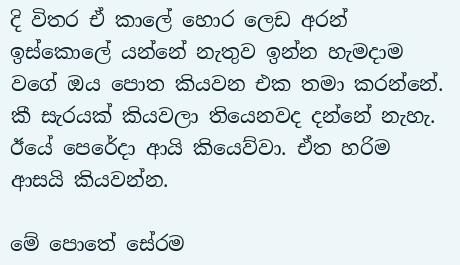දි විතර ඒ කාලේ හොර ලෙඩ අරන් ඉස්කොලේ යන්නේ නැතුව ඉන්න හැමදාම වගේ ඔය පොත කියවන එක තමා කරන්නේ. කී සැරයක් කියවලා තියෙනවද දන්නේ නැහැ. ඊයේ පෙරේදා ආයි කියෙව්වා. ඒත හරිම ආසයි කියවන්න.

මේ පොතේ සේරම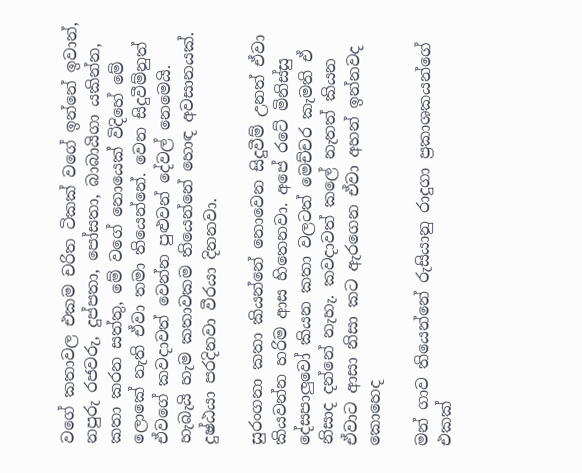වගේ කතාවල එකම චරිත ටිකක් වගේ ඉන්නේ ඉවාන්, නපුරු රජවරු, දුප්පතා, පෝසතා, බාබායිගා යකින්න, කතා කරන සත්තු, මේ වගේ නොයෙක් විදිහේ මේ ලොකේ නැති ඒවා තමා තියෙන්නේ. වෙන සිදුවීම්නුත් ඒවගේ කවදාවත් වෙන්න පුළුවන් දේවල් නෙමෙයි. හැබැයි හැම කතාවකම තියෙන්නේ හොඳ අවසානයක්. දුෂ්ඨයා පරදිනවා වීරයා දිනනවා.

සුරංගනා කතා කියන්නේ නොවෙන සිදුවීම් උනත් ඒවා කියවන්න හරිම ආස හිතෙනවා. අපේ රටේ මිනිස්සු දේසපාලුවෝ කියන කතා වලටත් මෙච්චර කැමති ඒ නිසාද දන්නේ නැහැ. කවදාවත් කලේ නැතත් කියන ඒවාට ආසා නිසා කට ඇරගෙන ඒවා අහන් ඉන්නවද කොහෙද

මන් ගාව තියෙන්නේ රුසියානු රාදුගා ප්‍රකාශකයන්ගේ එකක්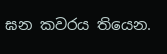ඝන කවරය තියෙන.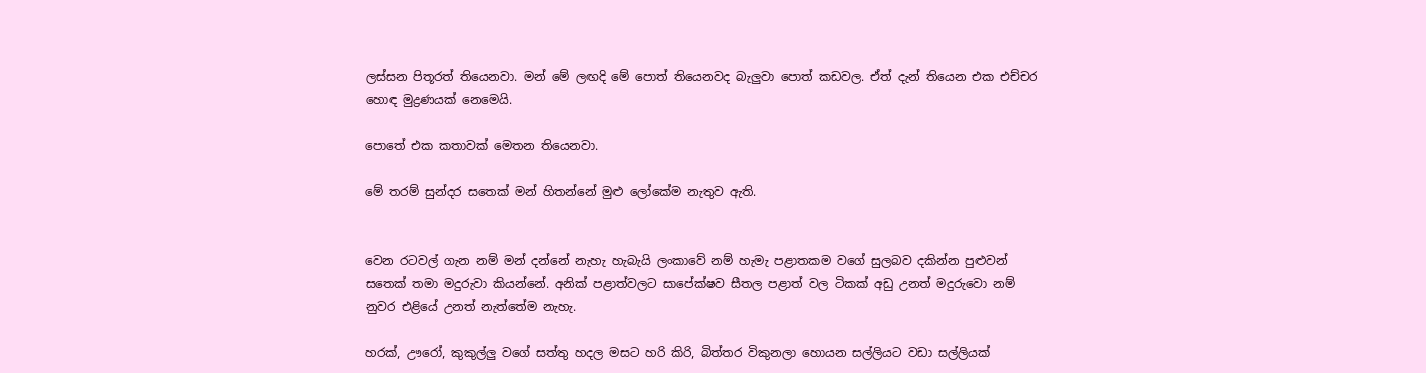ලස්සන පිතූරත් තියෙනවා. මන් මේ ලඟදි මේ පොත් තියෙනවද බැලුවා පොත් කඩවල. ඒත් දැන් තියෙන එක එච්චර හොඳ මුද්‍රණයක් නෙමෙයි.

පොතේ එක කතාවක් මෙතන තියෙනවා.

මේ තරම් සුන්දර සතෙක් මන් හිතන්නේ මුළු ලෝකේම නැතුව ඇති.


වෙන රටවල් ගැන නම් මන් දන්නේ නැහැ හැබැයි ලංකාවේ නම් හැමැ පළාතකම වගේ සුලබව දකින්න පුළුවන් සතෙක් තමා මදුරුවා කියන්නේ. අනික් පළාත්වලට සාපේක්ෂව සීතල පළාත් වල ටිකක් අඩු උනත් මදුරුවො නම් නුවර එළියේ උනත් නැත්තේම නැහැ.

හරක්, ඌරෝ, කුකුල්ලු වගේ සත්තු හදල මසට හරි කිරි, බිත්තර විකුනලා හොයන සල්ලියට වඩා සල්ලියක්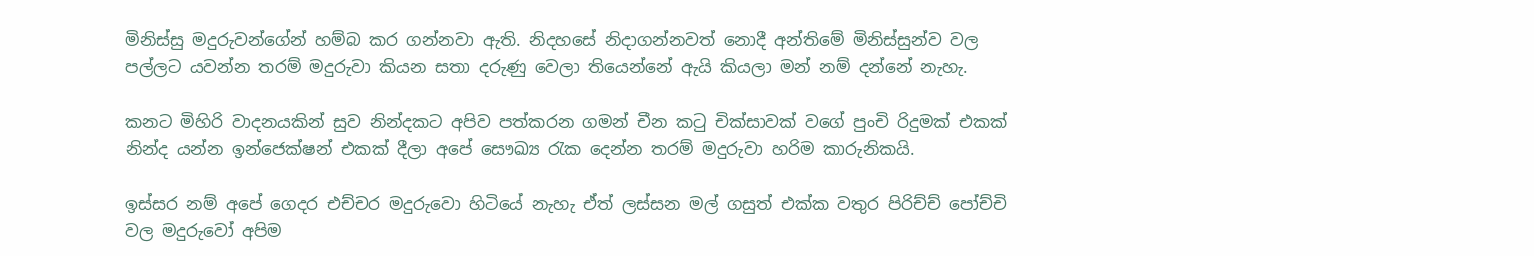මිනිස්සු මදුරුවන්ගේන් හම්බ කර ගන්නවා ඇති. නිදහසේ නිදාගන්නවත් නොදී අන්තිමේ මිනිස්සුන්ව වල පල්ලට යවන්න තරම් මදුරුවා කියන සතා දරුණු වෙලා තියෙන්නේ ඇයි කියලා මන් නම් දන්නේ නැහැ.

කනට මිහිරි වාදනයකින් සුව නින්දකට අපිව පත්කරන ගමන් චීන කටු චික්සාවක් වගේ පුංචි රිදුමක් එකක් නින්ද යන්න ඉන්ජෙක්ෂන් එකක් දීලා අපේ සෞඛ්‍ය රැක දෙන්න තරම් මදුරුවා හරිම කාරුනිකයි.

ඉස්සර නම් අපේ ගෙදර එච්චර මදුරුවො හිටියේ නැහැ ඒත් ලස්සන මල් ගසුත් එක්ක වතුර පිරිච්ච් පෝච්චි වල මදුරුවෝ අපිම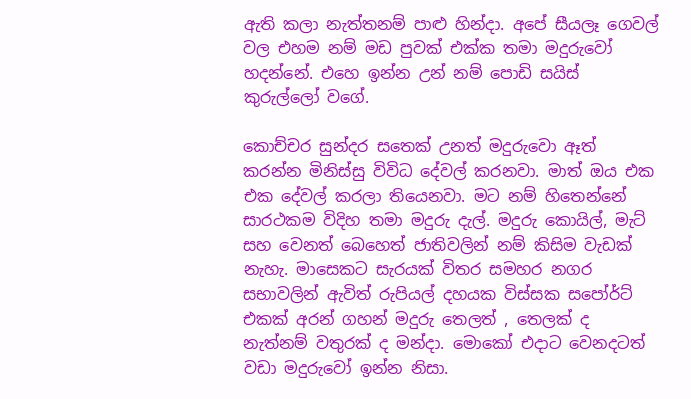ඇති කලා නැත්තනම් පාළු හින්දා. අපේ සීයලෑ ගෙවල් වල එහම නම් මඩ පුවක් එක්ක තමා මදුරුවෝ හදන්නේ. එහෙ ඉන්න උන් නම් පොඩි සයිස් කුරුල්ලෝ වගේ.

කොච්චර සුන්දර සතෙක් උනත් මදුරුවො ඈත් කරන්න මිනිස්සු විවිධ දේවල් කරනවා. මාත් ඔය එක එක දේවල් කරලා තියෙනවා. මට නම් හිතෙන්නේ සාරථකම විදිහ තමා මදුරු දැල්. මදුරු කොයිල්, මැට් සහ වෙනත් බෙහෙත් ජාතිවලින් නම් කිසිම වැඩක් නැහැ. මාසෙකට සැරයක් විතර සමහර නගර සභාවලින් ඇවිත් රුපියල් දහයක විස්සක සපෝර්ට් එකක් අරන් ගහන් මදුරු තෙලත් , තෙලක් ද නැත්නම් වතුරක් ද මන්දා. මොකෝ එදාට වෙනදටත් වඩා මදුරුවෝ ඉන්න නිසා.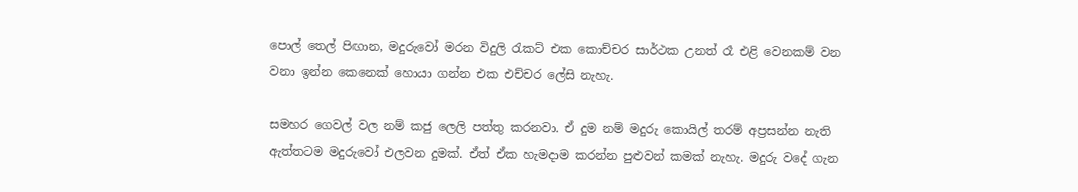පොල් තෙල් පිඟාන, මදුරුවෝ මරන විදුලි රැකට් එක කොච්චර සාර්ථක උනත් රෑ එළි වෙනකම් වන වනා ඉන්න කෙනෙක් හොයා ගන්න එක එච්චර ලේසි නැහැ.

සමහර ගෙවල් වල නම් කජු ලෙලි පත්තු කරනවා. ඒ දුම නම් මදුරු කොයිල් තරම් අප්‍රසන්න නැති ඇත්තටම මදුරුවෝ එලවන දුමක්. ඒත් ඒක හැමදාම කරන්න පුළුවන් කමක් නැහැ. මදුරු වදේ ගැන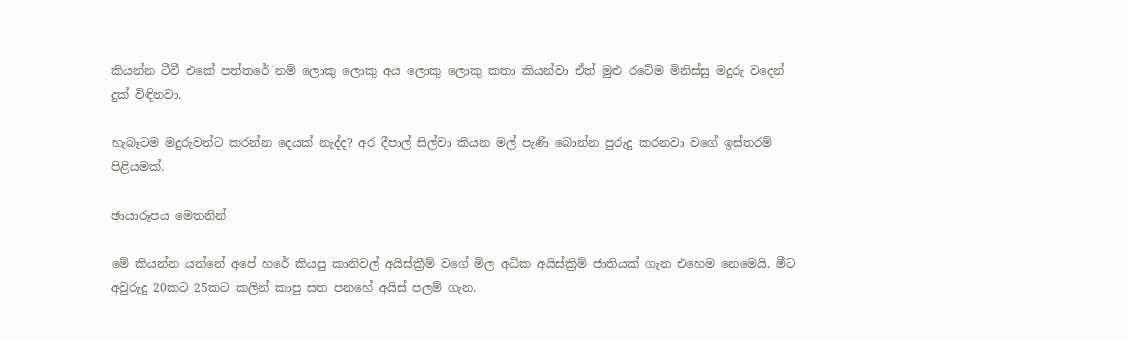කියන්න ටීවී එකේ පත්තරේ නම් ලොකු ලොකු අය ලොකු ලොකු කතා කියන්වා ඒත් මුළු රටේම මිනිස්සු මදුරු වදෙන් දුක් විඳිනවා.

හැබෑටම මදුරුවන්ට කරන්න දෙයක් නැද්ද? අර දීපාල් සිල්වා කියන මල් පැණි බොන්න පුරුදු කරනවා වගේ ඉස්තරම් පිළියමක්.

ඡායාරූපය මෙතනින්

මේ කියන්න යන්නේ අපේ හරේ කියපු කානිවල් අයිස්ක්‍රීම් වගේ මිල අධික අයිස්ක්‍රිම් ජාතියක් ගැන එහෙම නෙමෙයි. මීට අවුරුදු 20කට 25කට කලින් කාපු සත පනහේ අයිස් පලම් ගැන.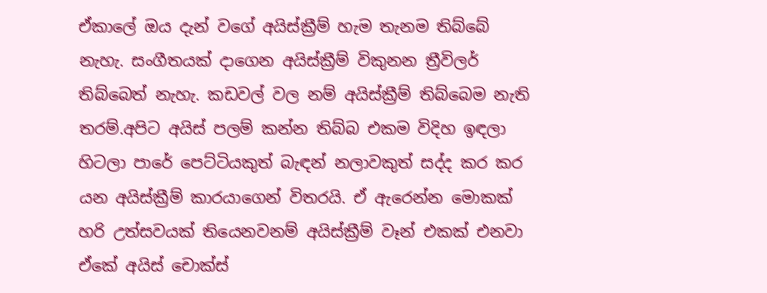ඒකාලේ ඔය දැන් වගේ අයිස්ක්‍රීම් හැම තැනම තිබ්බේ නැහැ. සංගීතයක් දාගෙන අයිස්ක්‍රීම් විකුනන ත්‍රීවිලර් තිබ්බෙත් නැහැ. කඩවල් වල නම් අයිස්ක්‍රීම් තිබ්බෙම නැති තරම්.අපිට අයිස් පලම් කන්න තිබ්බ එකම විදිහ ඉඳලා හිටලා පාරේ පෙට්ටියකුත් බැඳන් නලාවකුත් සද්ද කර කර යන අයිස්ක්‍රීම් කාරයාගෙන් විතරයි. ඒ ඇරෙන්න මොකක් හරි උත්සවයක් තියෙනවනම් අයිස්ක්‍රීම් වෑන් එකක් එනවා ඒකේ අයිස් චොක්ස්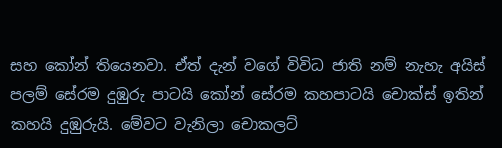සහ කෝන් තියෙනවා. ඒත් දැන් වගේ විවිධ ජාති නම් නැහැ අයිස් පලම් සේරම දුඹුරු පාටයි කෝන් සේරම කහපාටයි චොක්ස් ඉතින් කහයි දුඹුරුයි. මේවට වැනිලා චොකලට්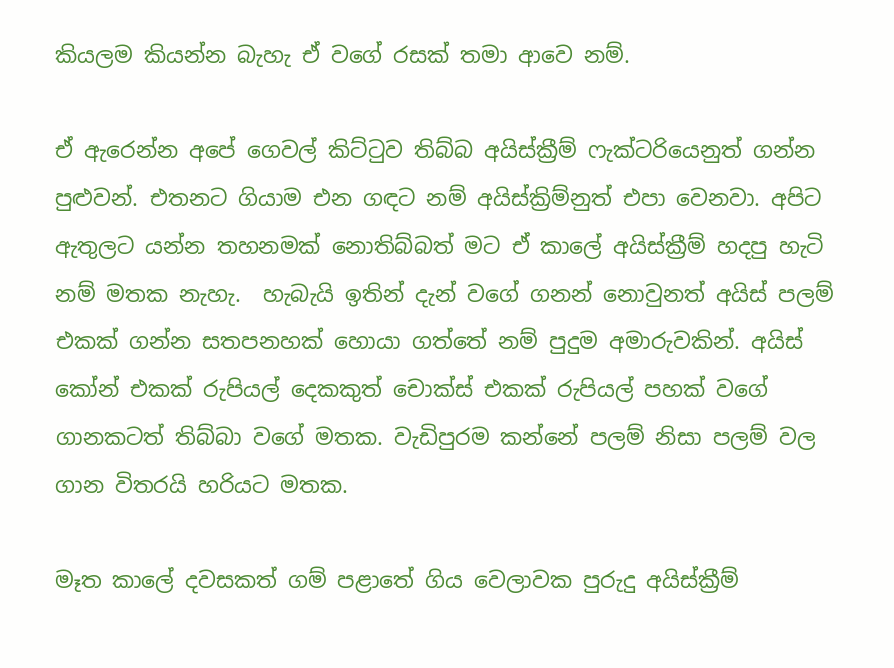කියලම කියන්න බැහැ ඒ වගේ රසක් තමා ආවෙ නම්.

ඒ ඇරෙන්න අපේ ගෙවල් කිට්ටුව තිබ්බ අයිස්ක්‍රීම් ෆැක්ටරියෙනුත් ගන්න පුළුවන්. එතනට ගියාම එන ගඳට නම් අයිස්ක්‍රිම්නුත් එපා වෙනවා. අපිට ඇතුලට යන්න තහනමක් නොතිබ්බත් මට ඒ කාලේ අයිස්ක්‍රීම් හදපු හැටි නම් මතක නැහැ.  හැබැයි ඉතින් දැන් වගේ ගනන් නොවුනත් අයිස් පලම් එකක් ගන්න සතපනහක් හොයා ගත්තේ නම් පුදුම අමාරුවකින්. අයිස් කෝන් එකක් රුපියල් දෙකකුත් චොක්ස් එකක් රුපියල් පහක් වගේ ගානකටත් තිබ්බා වගේ මතක. වැඩිපුරම කන්නේ පලම් නිසා පලම් වල ගාන විතරයි හරියට මතක.

මෑත කාලේ දවසකත් ගම් පළාතේ ගිය වෙලාවක පුරුදු අයිස්ක්‍රීම්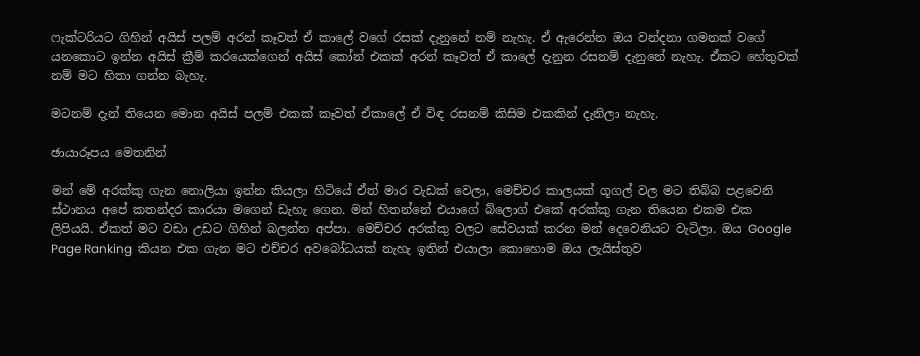ෆැක්ටරියට ගිහින් අයිස් පලම් අරන් කෑවත් ඒ කාලේ වගේ රසක් දැනුනේ නම් නැහැ. ඒ ඇරෙන්න ඔය වන්දනා ගමනක් වගේ යනකොට ඉන්න අයිස් ක්‍රීම් කරයෙක්ගෙන් අයිස් කෝන් එකක් අරන් කෑවත් ඒ කාලේ දැනුන රසනම් දැනුනේ නැහැ. ඒකට හේතුවක් නම් මට හිතා ගන්න බැහැ.

මටනම් දැන් තියෙන මොන අයිස් පලම් එකක් කෑවත් ඒකාලේ ඒ විඳ රසනම් කිසිම එකකින් දැනිලා නැහැ.

ඡායාරූපය මෙතනින්

මන් මේ අරක්කු ගැන නොලියා ඉන්න කියලා හිටියේ ඒත් මාර වැඩක් වෙලා, මෙච්චර කාලයක් ගූගල් වල මට තිබ්බ පළවෙනි ස්ථානය අපේ කතන්දර කාරයා මගෙන් ඩැහැ ගෙන. මන් හිතන්නේ එයාගේ බ්ලොග් එකේ අරක්කු ගැන තියෙන එකම එක ලිපියයි. ඒකත් මට වඩා උඩට ගිහින් බලන්න අප්පා. මෙච්චර අරක්කු වලට සේවයක් කරන මන් දෙවෙනියට වැටිලා. ඔය Google Page Ranking  කියන එක ගැන මට එච්චර අවබෝධයක් නැහැ ඉතින් එයාලා කොහොම ඔය ලැයිස්තුව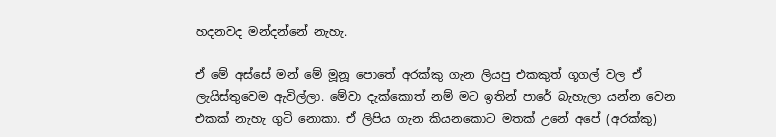හදනවද මන්දන්නේ නැහැ.

ඒ මේ අස්සේ මන් මේ මූනූ පොතේ අරක්කු ගැන ලියපු එකකුත් ගූගල් වල ඒ ලැයිස්තුවෙම ඇවිල්ලා. මේවා දැක්කොත් නම් මට ඉතින් පාරේ බැහැලා යන්න වෙන එකක් නැහැ ගුටි නොකා. ඒ ලිපිය ගැන කියනකොට මතක් උනේ අපේ (අරක්කු)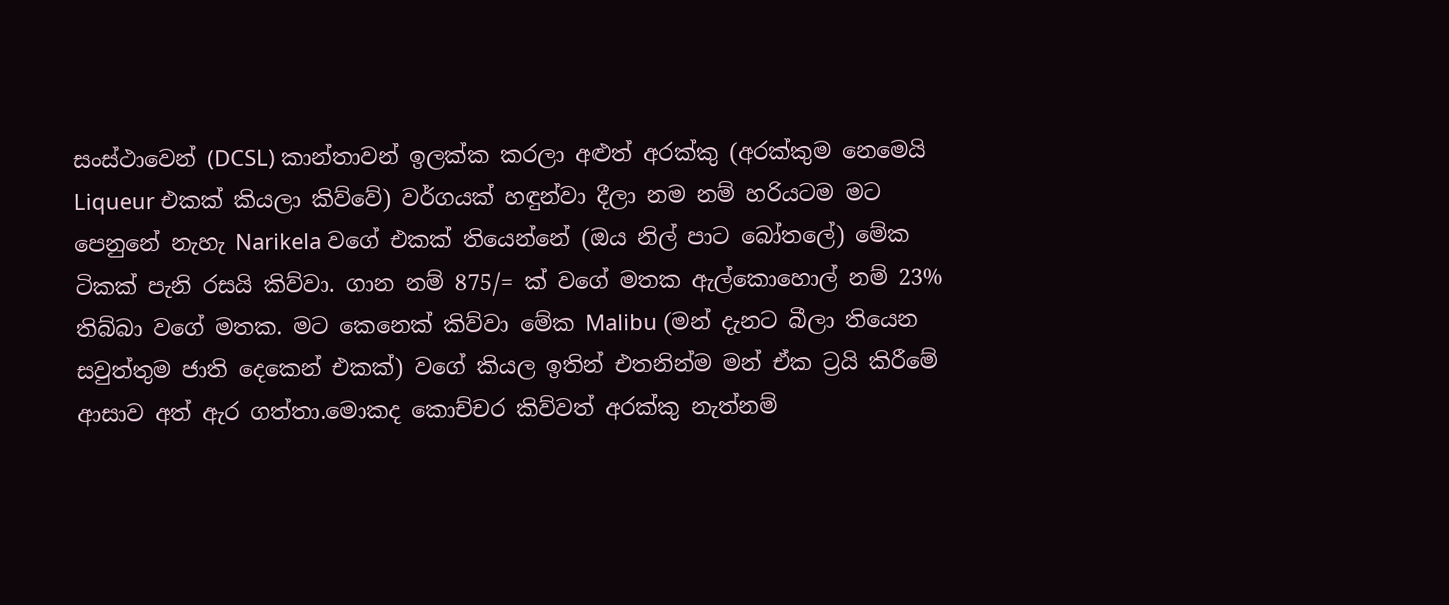සංස්ථාවෙන් (DCSL) කාන්තාවන් ඉලක්ක කරලා අළුත් අරක්කු (අරක්කුම නෙමෙයි Liqueur එකක් කියලා කිව්වේ) වර්ගයක් හඳුන්වා දීලා නම නම් හරියටම මට පෙනුනේ නැහැ Narikela වගේ එකක් තියෙන්නේ (ඔය නිල් පාට බෝතලේ) මේක ටිකක් පැනි රසයි කිව්වා. ගාන නම් 875/= ක් වගේ මතක ඇල්කොහොල් නම් 23% තිබ්බා වගේ මතක. මට කෙනෙක් කිව්වා මේක Malibu (මන් දැනට බීලා තියෙන සවුත්තුම ජාති දෙකෙන් එකක්) වගේ කියල ඉතින් එතනින්ම මන් ඒක ට්‍රයි කිරීමේ ආසාව අත් ඇර ගත්තා.මොකද කොච්චර කිව්වත් අරක්කු නැත්නම්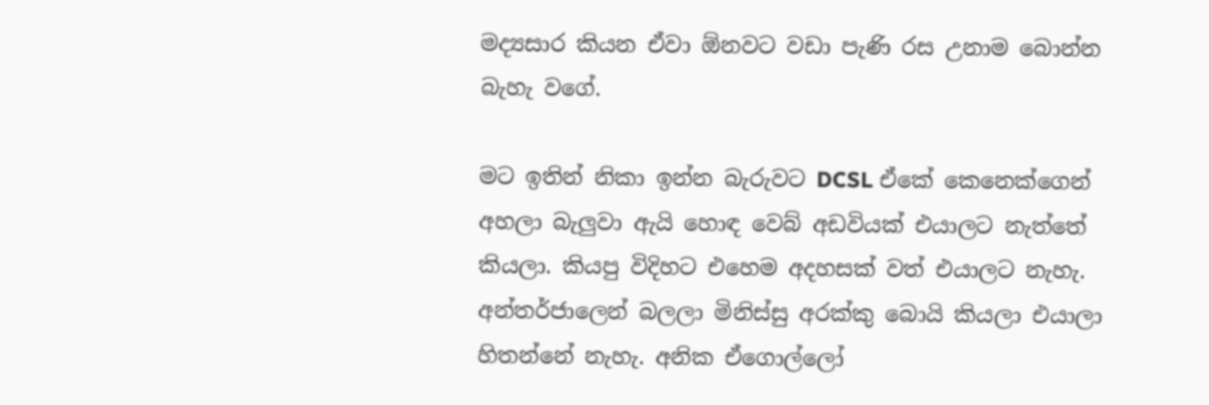මද්‍යසාර කියන ඒවා ඕනවට වඩා පැණි රස උනාම බොන්න බැහැ වගේ.

මට ඉතින් නිකා ඉන්න බැරුවට DCSL ඒකේ කෙනෙක්ගෙන් අහලා බැලුවා ඇයි හොඳ වෙබ් අඩවියක් එයාලට නැත්තේ කියලා. කියපු විදිහට එහෙම අදහසක් වත් එයාලට නැහැ. අන්තර්ජාලෙන් බලලා මිනිස්සු අරක්කු බොයි කියලා එයාලා හිතන්නේ නැහැ. අනික ඒගොල්ලෝ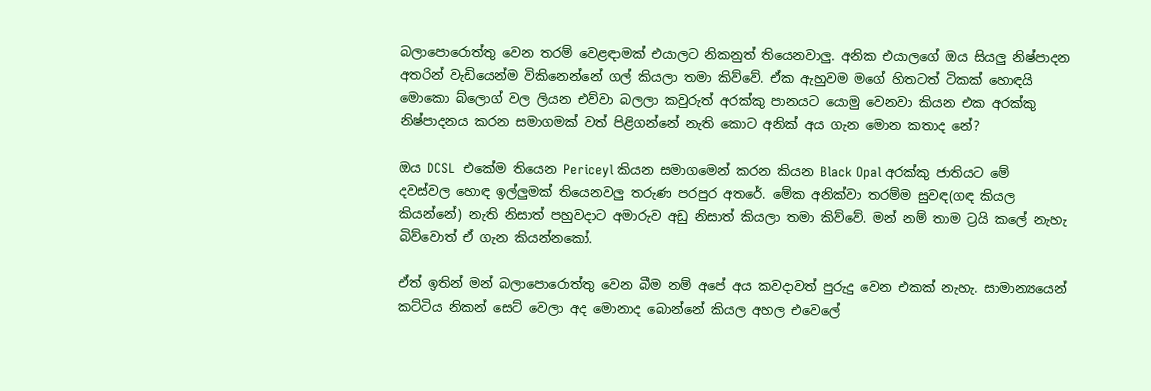බලාපොරොත්තු වෙන තරම් වෙළඳාමක් එයාලට නිකනුත් තියෙනවාලු. අනික එයාලගේ ඔය සියලු නිෂ්පාදන අතරින් වැඩියෙන්ම විකිනෙන්නේ ගල් කියලා තමා කිව්වේ. ඒක ඇහුවම මගේ හිතටත් ටිකක් හොඳයි මොකො බ්ලොග් වල ලියන එව්වා බලලා කවුරුත් අරක්කු පානයට යොමු වෙනවා කියන එක අරක්කු නිෂ්පාදනය කරන සමාගමක් වත් පිළිගන්නේ නැති කොට අනික් අය ගැන මොන කතාද නේ?

ඔය DCSL  එකේම තියෙන Periceyl කියන සමාගමෙන් කරන කියන Black Opal අරක්කු ජාතියට මේ දවස්වල හොඳ ඉල්ලුමක් තියෙනවලු තරුණ පරපුර අතරේ. මේක අනික්වා තරම්ම සුවඳ(ගඳ කියල කියන්නේ) නැති නිසාත් පහුවදාට අමාරුව අඩු නිසාත් කියලා තමා කිව්වේ. මන් නම් තාම ට්‍රයි කලේ නැහැ බිව්වොත් ඒ ගැන කියන්නකෝ.

ඒත් ඉතින් මන් බලාපොරොත්තු වෙන බීම නම් අපේ අය කවදාවත් පුරුදු වෙන එකක් නැහැ. සාමාන්‍යයෙන් කට්ටිය නිකන් සෙට් වෙලා අද මොනාද බොන්නේ කියල අහල එවෙලේ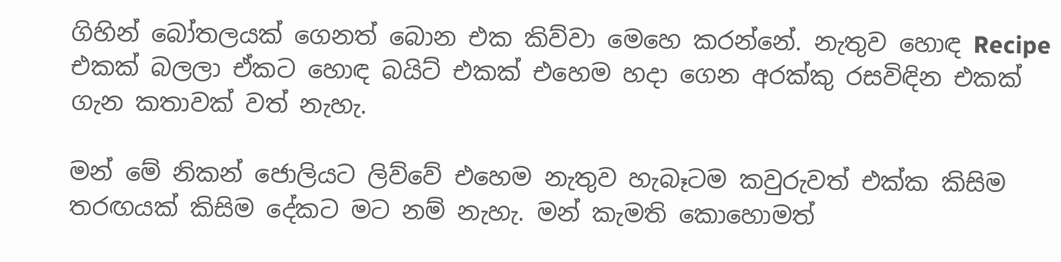ගිහින් බෝතලයක් ගෙනත් බොන එක කිව්වා මෙහෙ කරන්නේ. නැතුව හොඳ Recipe එකක් බලලා ඒකට හොඳ බයිට් එකක් එහෙම හදා ගෙන අරක්කු රසවිඳින එකක් ගැන කතාවක් වත් නැහැ.

මන් මේ නිකන් ජොලියට ලිව්වේ එහෙම නැතුව හැබෑටම කවුරුවත් එක්ක කිසිම තරඟයක් කිසිම දේකට මට නම් නැහැ. මන් කැමති කොහොමත්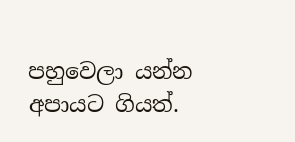පහුවෙලා යන්න අපායට ගියත්.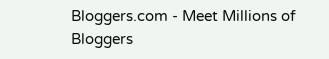Bloggers.com - Meet Millions of Bloggers